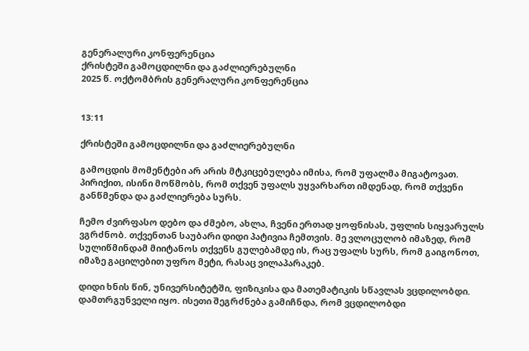გენერალური კონფერენცია
ქრისტეში გამოცდილნი და გაძლიერებულნი
2025 წ. ოქტომბრის გენერალური კონფერენცია


13:11

ქრისტეში გამოცდილნი და გაძლიერებულნი

გამოცდის მომენტები არ არის მტკიცებულება იმისა, რომ უფალმა მიგატოვათ. პირიქით, ისინი მოწმობს, რომ თქვენ უფალს უყვარხართ იმდენად, რომ თქვენი განწმენდა და გაძლიერება სურს.

ჩემო ძვირფასო დებო და ძმებო, ახლა, ჩვენი ერთად ყოფნისას, უფლის სიყვარულს ვგრძნობ. თქვენთან საუბარი დიდი პატივია ჩემთვის. მე ვლოცულობ იმაზედ, რომ სულიწმინდამ მიიტანოს თქვენს გულებამდე ის, რაც უფალს სურს, რომ გაიგონოთ, იმაზე გაცილებით უფრო მეტი, რასაც ვილაპარაკებ.

დიდი ხნის წინ, უნივერსიტეტში, ფიზიკისა და მათემატიკის სწავლას ვცდილობდი. დამთრგუნველი იყო. ისეთი შეგრძნება გამიჩნდა, რომ ვცდილობდი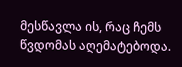მესწავლა ის, რაც ჩემს წვდომას აღემატებოდა.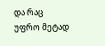და რაც უფრო მეტად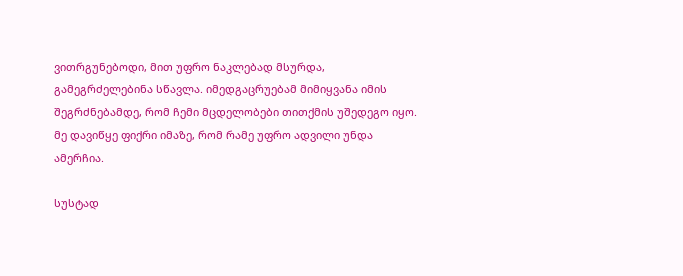ვითრგუნებოდი, მით უფრო ნაკლებად მსურდა, გამეგრძელებინა სწავლა. იმედგაცრუებამ მიმიყვანა იმის შეგრძნებამდე, რომ ჩემი მცდელობები თითქმის უშედეგო იყო. მე დავიწყე ფიქრი იმაზე, რომ რამე უფრო ადვილი უნდა ამერჩია.

სუსტად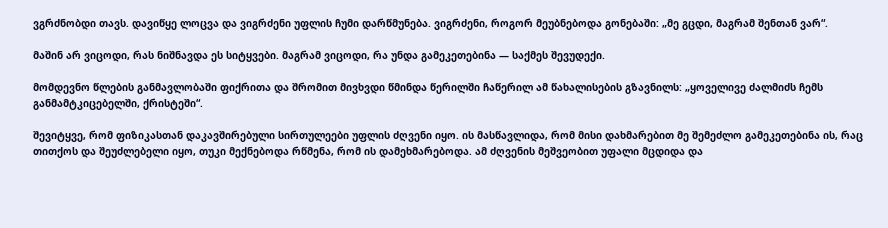ვგრძნობდი თავს. დავიწყე ლოცვა და ვიგრძენი უფლის ჩუმი დარწმუნება. ვიგრძენი, როგორ მეუბნებოდა გონებაში: „მე გცდი, მაგრამ შენთან ვარ“.

მაშინ არ ვიცოდი, რას ნიშნავდა ეს სიტყვები. მაგრამ ვიცოდი, რა უნდა გამეკეთებინა — საქმეს შევუდექი.

მომდევნო წლების განმავლობაში ფიქრითა და შრომით მივხვდი წმინდა წერილში ჩაწერილ ამ წახალისების გზავნილს: „ყოველივე ძალმიძს ჩემს განმამტკიცებელში, ქრისტეში“.

შევიტყვე, რომ ფიზიკასთან დაკავშირებული სირთულეები უფლის ძღვენი იყო. ის მასწავლიდა, რომ მისი დახმარებით მე შემეძლო გამეკეთებინა ის, რაც თითქოს და შეუძლებელი იყო, თუკი მექნებოდა რწმენა, რომ ის დამეხმარებოდა. ამ ძღვენის მეშვეობით უფალი მცდიდა და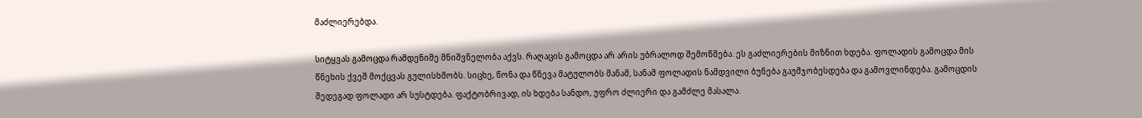მაძლიერებდა.

სიტყვას გამოცდა რამდენიმე მნიშვნელობა აქვს. რაღაცის გამოცდა არ არის უბრალოდ შემოწმება. ეს გაძლიერების მიზნით ხდება. ფოლადის გამოცდა მის წნეხის ქვეშ მოქცვას გულისხმობს. სიცხე, წონა და წნევა მატულობს მანამ, სანამ ფოლადის ნამდვილი ბუნება გაუმჯობესდება და გამოვლინდება. გამოცდის შედეგად ფოლადი არ სუსტდება. ფაქტობრივად, ის ხდება სანდო, უფრო ძლიერი და გამძლე მასალა.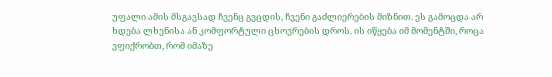უფალი ამის მსგავსად ჩვენც გვცდის, ჩვენი გაძლიერების მიზნით. ეს გამოცდა არ ხდება ლხენისა ან კომფორტული ცხოვრების დროს. ის იწყება იმ მომენტში, როცა ვფიქრობთ, რომ იმაზე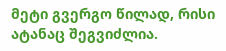მეტი გვერგო წილად, რისი ატანაც შეგვიძლია.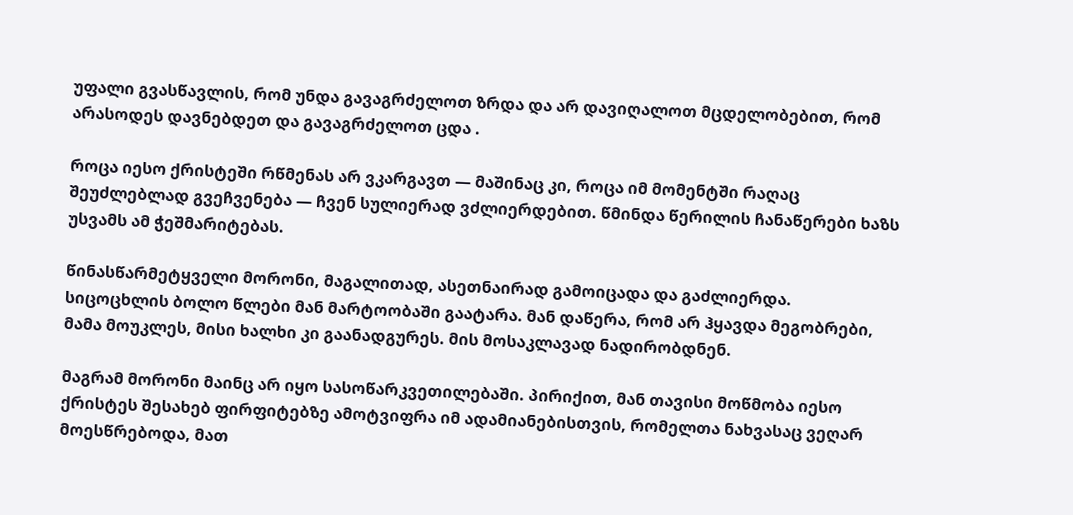უფალი გვასწავლის, რომ უნდა გავაგრძელოთ ზრდა და არ დავიღალოთ მცდელობებით, რომ არასოდეს დავნებდეთ და გავაგრძელოთ ცდა .

როცა იესო ქრისტეში რწმენას არ ვკარგავთ — მაშინაც კი, როცა იმ მომენტში რაღაც შეუძლებლად გვეჩვენება — ჩვენ სულიერად ვძლიერდებით. წმინდა წერილის ჩანაწერები ხაზს უსვამს ამ ჭეშმარიტებას.

წინასწარმეტყველი მორონი, მაგალითად, ასეთნაირად გამოიცადა და გაძლიერდა. სიცოცხლის ბოლო წლები მან მარტოობაში გაატარა. მან დაწერა, რომ არ ჰყავდა მეგობრები, მამა მოუკლეს, მისი ხალხი კი გაანადგურეს. მის მოსაკლავად ნადირობდნენ.

მაგრამ მორონი მაინც არ იყო სასოწარკვეთილებაში. პირიქით, მან თავისი მოწმობა იესო ქრისტეს შესახებ ფირფიტებზე ამოტვიფრა იმ ადამიანებისთვის, რომელთა ნახვასაც ვეღარ მოესწრებოდა, მათ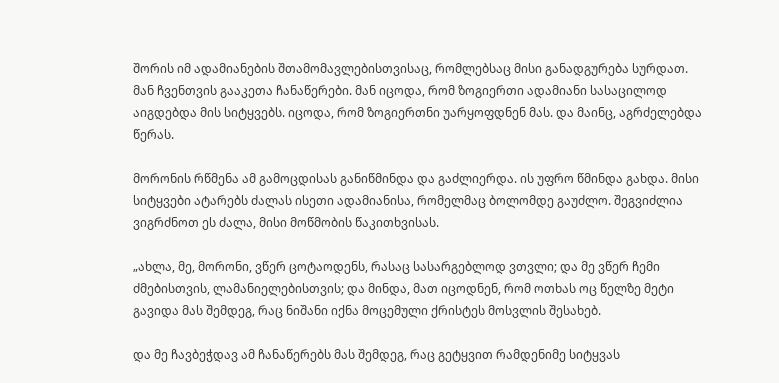შორის იმ ადამიანების შთამომავლებისთვისაც, რომლებსაც მისი განადგურება სურდათ. მან ჩვენთვის გააკეთა ჩანაწერები. მან იცოდა, რომ ზოგიერთი ადამიანი სასაცილოდ აიგდებდა მის სიტყვებს. იცოდა, რომ ზოგიერთნი უარყოფდნენ მას. და მაინც, აგრძელებდა წერას.

მორონის რწმენა ამ გამოცდისას განიწმინდა და გაძლიერდა. ის უფრო წმინდა გახდა. მისი სიტყვები ატარებს ძალას ისეთი ადამიანისა, რომელმაც ბოლომდე გაუძლო. შეგვიძლია ვიგრძნოთ ეს ძალა, მისი მოწმობის წაკითხვისას.

„ახლა, მე, მორონი, ვწერ ცოტაოდენს, რასაც სასარგებლოდ ვთვლი; და მე ვწერ ჩემი ძმებისთვის, ლამანიელებისთვის; და მინდა, მათ იცოდნენ, რომ ოთხას ოც წელზე მეტი გავიდა მას შემდეგ, რაც ნიშანი იქნა მოცემული ქრისტეს მოსვლის შესახებ.

და მე ჩავბეჭდავ ამ ჩანაწერებს მას შემდეგ, რაც გეტყვით რამდენიმე სიტყვას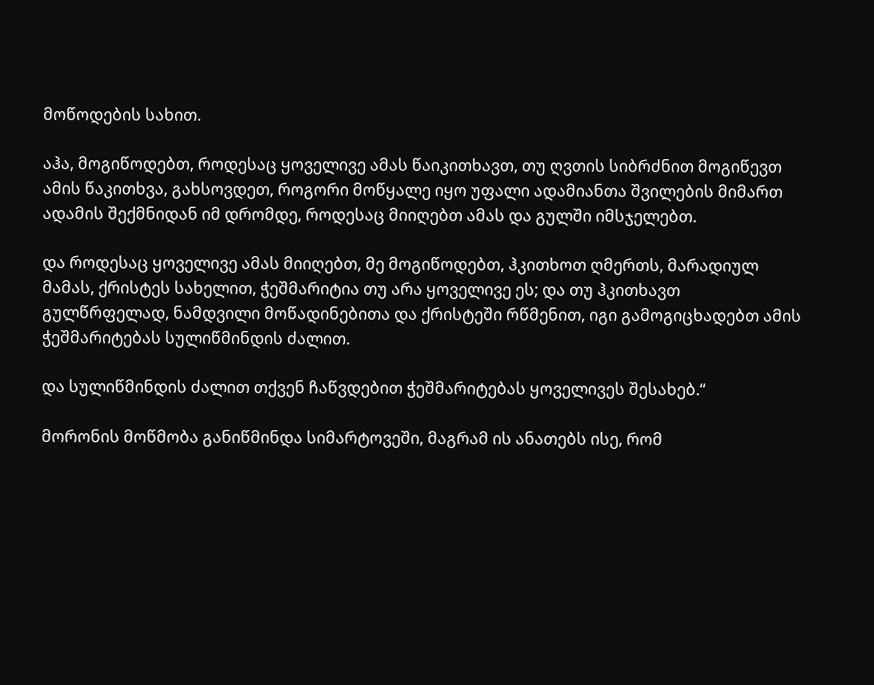მოწოდების სახით.

აჰა, მოგიწოდებთ, როდესაც ყოველივე ამას წაიკითხავთ, თუ ღვთის სიბრძნით მოგიწევთ ამის წაკითხვა, გახსოვდეთ, როგორი მოწყალე იყო უფალი ადამიანთა შვილების მიმართ ადამის შექმნიდან იმ დრომდე, როდესაც მიიღებთ ამას და გულში იმსჯელებთ.

და როდესაც ყოველივე ამას მიიღებთ, მე მოგიწოდებთ, ჰკითხოთ ღმერთს, მარადიულ მამას, ქრისტეს სახელით, ჭეშმარიტია თუ არა ყოველივე ეს; და თუ ჰკითხავთ გულწრფელად, ნამდვილი მოწადინებითა და ქრისტეში რწმენით, იგი გამოგიცხადებთ ამის ჭეშმარიტებას სულიწმინდის ძალით.

და სულიწმინდის ძალით თქვენ ჩაწვდებით ჭეშმარიტებას ყოველივეს შესახებ.“

მორონის მოწმობა განიწმინდა სიმარტოვეში, მაგრამ ის ანათებს ისე, რომ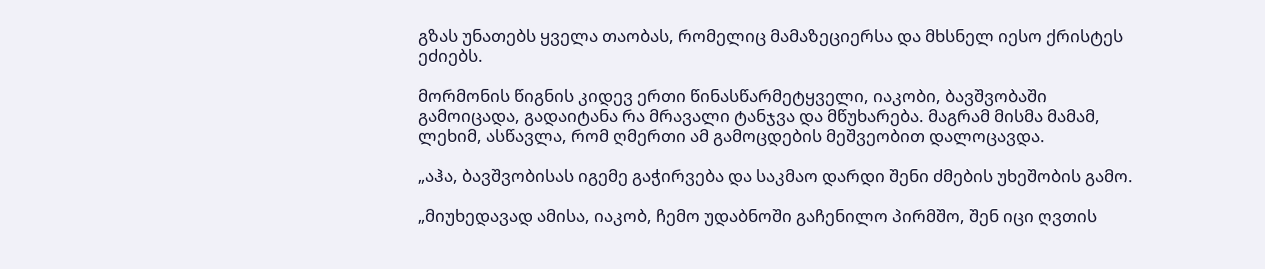გზას უნათებს ყველა თაობას, რომელიც მამაზეციერსა და მხსნელ იესო ქრისტეს ეძიებს.

მორმონის წიგნის კიდევ ერთი წინასწარმეტყველი, იაკობი, ბავშვობაში გამოიცადა, გადაიტანა რა მრავალი ტანჯვა და მწუხარება. მაგრამ მისმა მამამ, ლეხიმ, ასწავლა, რომ ღმერთი ამ გამოცდების მეშვეობით დალოცავდა.

„აჰა, ბავშვობისას იგემე გაჭირვება და საკმაო დარდი შენი ძმების უხეშობის გამო.

„მიუხედავად ამისა, იაკობ, ჩემო უდაბნოში გაჩენილო პირმშო, შენ იცი ღვთის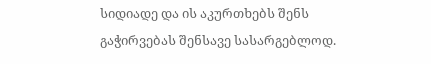სიდიადე და ის აკურთხებს შენს გაჭირვებას შენსავე სასარგებლოდ.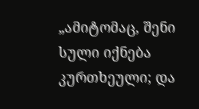„ამიტომაც, შენი სული იქნება კურთხეული; და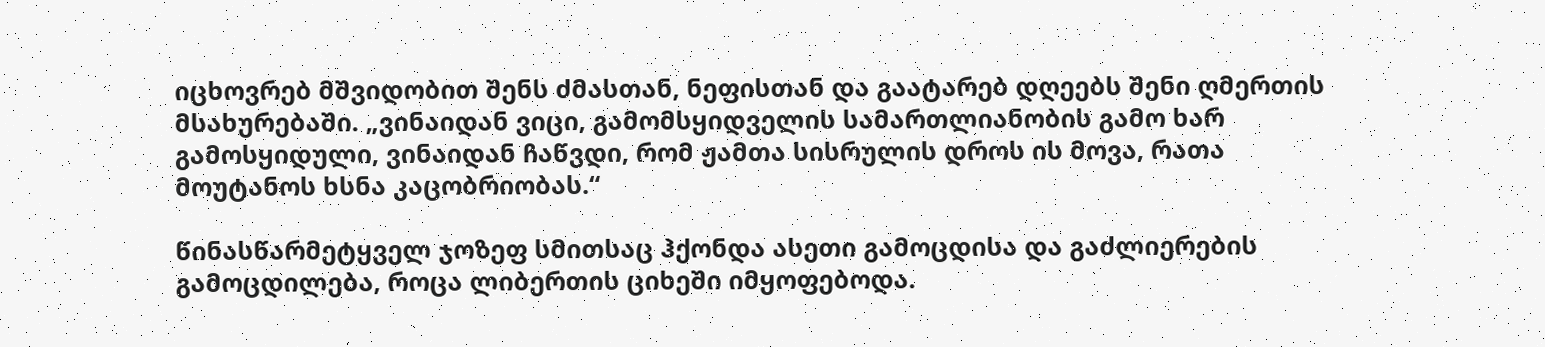იცხოვრებ მშვიდობით შენს ძმასთან, ნეფისთან და გაატარებ დღეებს შენი ღმერთის მსახურებაში. „ვინაიდან ვიცი, გამომსყიდველის სამართლიანობის გამო ხარ გამოსყიდული, ვინაიდან ჩაწვდი, რომ ჟამთა სისრულის დროს ის მოვა, რათა მოუტანოს ხსნა კაცობრიობას.“

წინასწარმეტყველ ჯოზეფ სმითსაც ჰქონდა ასეთი გამოცდისა და გაძლიერების გამოცდილება, როცა ლიბერთის ციხეში იმყოფებოდა.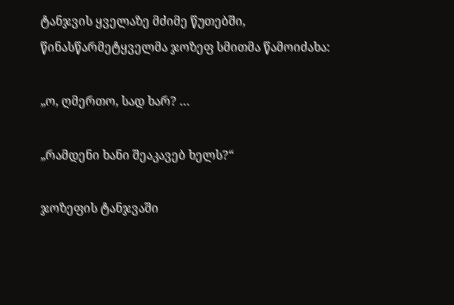ტანჯვის ყველაზე მძიმე წუთებში, წინასწარმეტყველმა ჯოზეფ სმითმა წამოიძახა:

„ო, ღმერთო, სად ხარ? …

„რამდენი ხანი შეაკავებ ხელს?“

ჯოზეფის ტანჯვაში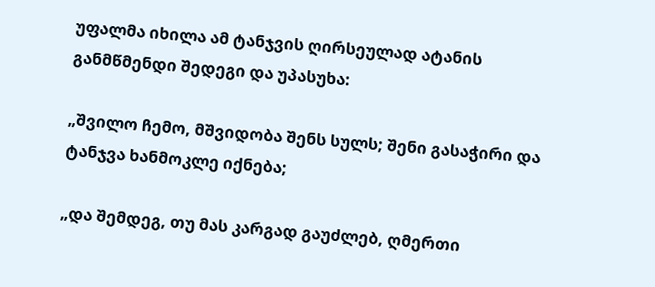უფალმა იხილა ამ ტანჯვის ღირსეულად ატანის განმწმენდი შედეგი და უპასუხა:

„შვილო ჩემო, მშვიდობა შენს სულს; შენი გასაჭირი და ტანჯვა ხანმოკლე იქნება;

„და შემდეგ, თუ მას კარგად გაუძლებ, ღმერთი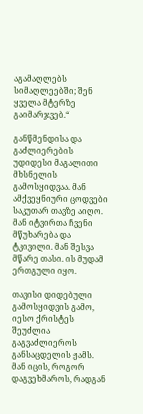აგამაღლებს სიმაღლეებში; შენ ყველა მტერზე გაიმარჯვებ.“

განწმენდისა და გაძლიერების უდიდესი მაგალითი მხსნელის გამოსყიდვაა. მან ამქვეყნიური ცოდვები საკუთარ თავზე აიღო. მან იტვირთა ჩვენი მწუხარება და ტკივილი. მან შესვა მწარე თასი. ის მუდამ ერთგული იყო.

თავისი დიდებული გამოსყიდვის გამო, იესო ქრისტეს შეუძლია გაგვაძლიეროს განსაცდელის ჟამს. მან იცის, როგორ დაგვეხმაროს, რადგან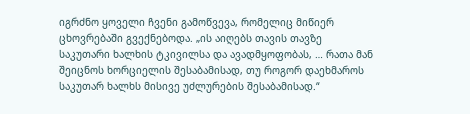იგრძნო ყოველი ჩვენი გამოწვევა, რომელიც მიწიერ ცხოვრებაში გვექნებოდა. „ის აიღებს თავის თავზე საკუთარი ხალხის ტკივილსა და ავადმყოფობას, … რათა მან შეიცნოს ხორციელის შესაბამისად, თუ როგორ დაეხმაროს საკუთარ ხალხს მისივე უძლურების შესაბამისად.“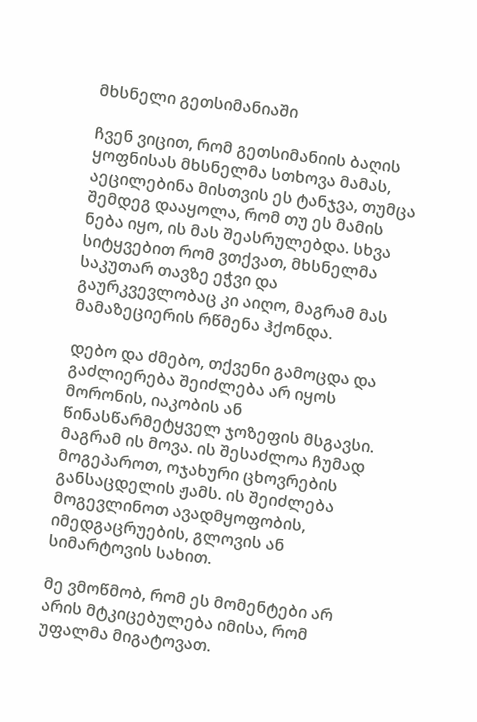მხსნელი გეთსიმანიაში

ჩვენ ვიცით, რომ გეთსიმანიის ბაღის ყოფნისას მხსნელმა სთხოვა მამას, აეცილებინა მისთვის ეს ტანჯვა, თუმცა შემდეგ დააყოლა, რომ თუ ეს მამის ნება იყო, ის მას შეასრულებდა. სხვა სიტყვებით რომ ვთქვათ, მხსნელმა საკუთარ თავზე ეჭვი და გაურკვევლობაც კი აიღო, მაგრამ მას მამაზეციერის რწმენა ჰქონდა.

დებო და ძმებო, თქვენი გამოცდა და გაძლიერება შეიძლება არ იყოს მორონის, იაკობის ან წინასწარმეტყველ ჯოზეფის მსგავსი. მაგრამ ის მოვა. ის შესაძლოა ჩუმად მოგეპაროთ, ოჯახური ცხოვრების განსაცდელის ჟამს. ის შეიძლება მოგევლინოთ ავადმყოფობის, იმედგაცრუების, გლოვის ან სიმარტოვის სახით.

მე ვმოწმობ, რომ ეს მომენტები არ არის მტკიცებულება იმისა, რომ უფალმა მიგატოვათ.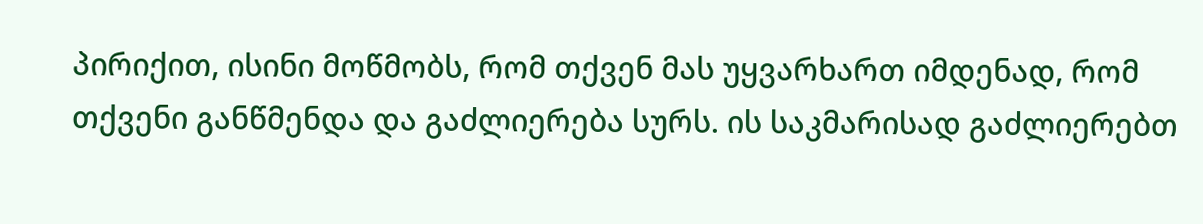პირიქით, ისინი მოწმობს, რომ თქვენ მას უყვარხართ იმდენად, რომ თქვენი განწმენდა და გაძლიერება სურს. ის საკმარისად გაძლიერებთ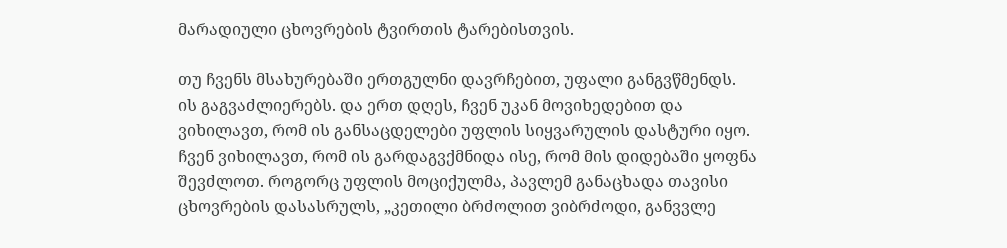მარადიული ცხოვრების ტვირთის ტარებისთვის.

თუ ჩვენს მსახურებაში ერთგულნი დავრჩებით, უფალი განგვწმენდს. ის გაგვაძლიერებს. და ერთ დღეს, ჩვენ უკან მოვიხედებით და ვიხილავთ, რომ ის განსაცდელები უფლის სიყვარულის დასტური იყო. ჩვენ ვიხილავთ, რომ ის გარდაგვქმნიდა ისე, რომ მის დიდებაში ყოფნა შევძლოთ. როგორც უფლის მოციქულმა, პავლემ განაცხადა თავისი ცხოვრების დასასრულს, „კეთილი ბრძოლით ვიბრძოდი, განვვლე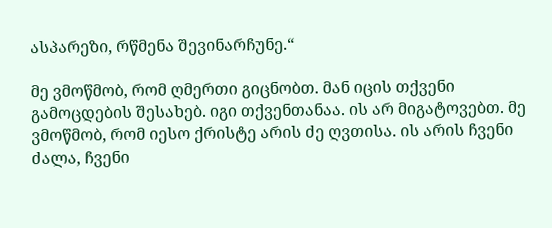ასპარეზი, რწმენა შევინარჩუნე.“

მე ვმოწმობ, რომ ღმერთი გიცნობთ. მან იცის თქვენი გამოცდების შესახებ. იგი თქვენთანაა. ის არ მიგატოვებთ. მე ვმოწმობ, რომ იესო ქრისტე არის ძე ღვთისა. ის არის ჩვენი ძალა, ჩვენი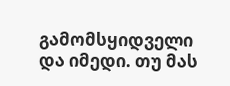გამომსყიდველი და იმედი. თუ მას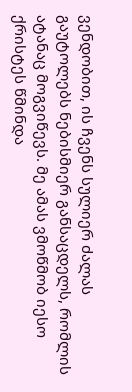ვენდობით, ის ჩვენს სულიერ ძალას გაუტოლებს ნებისმიერ განსაცდელს, რომლის ატანაც მოგვიწევს. მე ამას ვმოწმობ იესო ქრისტეს წმინდა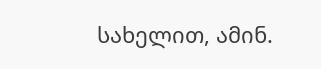სახელით, ამინ.